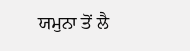ਯਮੁਨਾ ਤੋਂ ਲੈ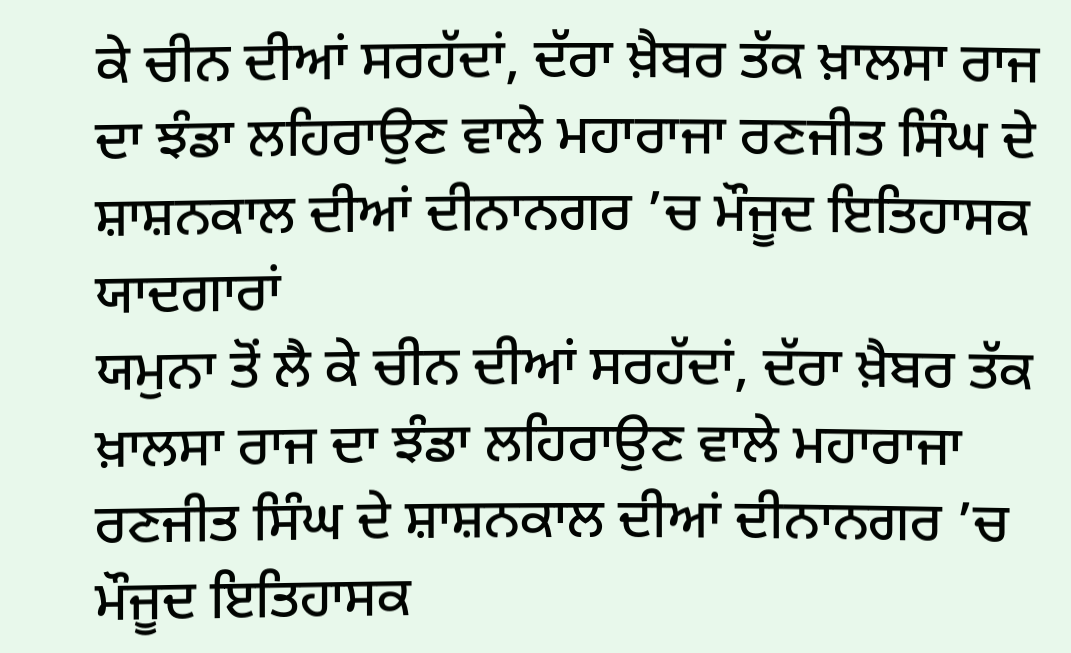ਕੇ ਚੀਨ ਦੀਆਂ ਸਰਹੱਦਾਂ, ਦੱਰਾ ਖ਼ੈਬਰ ਤੱਕ ਖ਼ਾਲਸਾ ਰਾਜ ਦਾ ਝੰਡਾ ਲਹਿਰਾਉਣ ਵਾਲੇ ਮਹਾਰਾਜਾ ਰਣਜੀਤ ਸਿੰਘ ਦੇ ਸ਼ਾਸ਼ਨਕਾਲ ਦੀਆਂ ਦੀਨਾਨਗਰ ’ਚ ਮੌਜੂਦ ਇਤਿਹਾਸਕ ਯਾਦਗਾਰਾਂ
ਯਮੁਨਾ ਤੋਂ ਲੈ ਕੇ ਚੀਨ ਦੀਆਂ ਸਰਹੱਦਾਂ, ਦੱਰਾ ਖ਼ੈਬਰ ਤੱਕ ਖ਼ਾਲਸਾ ਰਾਜ ਦਾ ਝੰਡਾ ਲਹਿਰਾਉਣ ਵਾਲੇ ਮਹਾਰਾਜਾ ਰਣਜੀਤ ਸਿੰਘ ਦੇ ਸ਼ਾਸ਼ਨਕਾਲ ਦੀਆਂ ਦੀਨਾਨਗਰ ’ਚ ਮੌਜੂਦ ਇਤਿਹਾਸਕ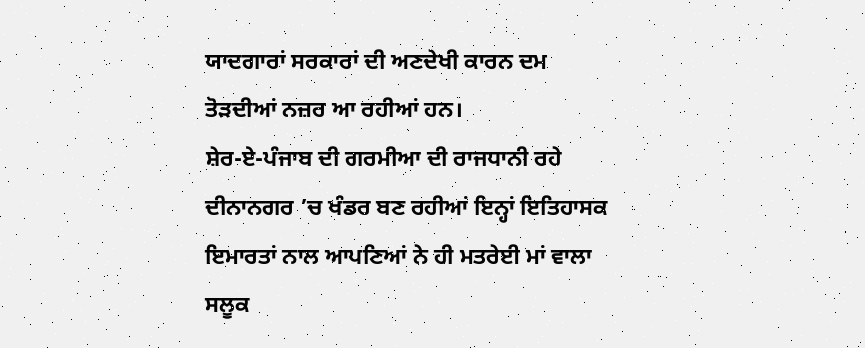ਯਾਦਗਾਰਾਂ ਸਰਕਾਰਾਂ ਦੀ ਅਣਦੇਖੀ ਕਾਰਨ ਦਮ ਤੋੜਦੀਆਂ ਨਜ਼ਰ ਆ ਰਹੀਆਂ ਹਨ।
ਸ਼ੇਰ-ਏ-ਪੰਜਾਬ ਦੀ ਗਰਮੀਆ ਦੀ ਰਾਜਧਾਨੀ ਰਹੇ ਦੀਨਾਨਗਰ ’ਚ ਖੰਡਰ ਬਣ ਰਹੀਆਂ ਇਨ੍ਹਾਂ ਇਤਿਹਾਸਕ ਇਮਾਰਤਾਂ ਨਾਲ ਆਪਣਿਆਂ ਨੇ ਹੀ ਮਤਰੇਈ ਮਾਂ ਵਾਲਾ ਸਲੂਕ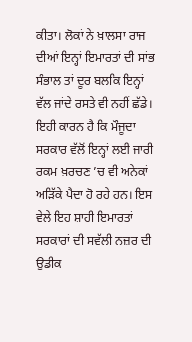ਕੀਤਾ। ਲੋਕਾਂ ਨੇ ਖ਼ਾਲਸਾ ਰਾਜ ਦੀਆਂ ਇਨ੍ਹਾਂ ਇਮਾਰਤਾਂ ਦੀ ਸਾਂਭ ਸੰਭਾਲ ਤਾਂ ਦੂਰ ਬਲਕਿ ਇਨ੍ਹਾਂ ਵੱਲ ਜਾਂਦੇ ਰਸਤੇ ਵੀ ਨਹੀਂ ਛੱਡੇ। ਇਹੀ ਕਾਰਨ ਹੈ ਕਿ ਮੌਜੂਦਾ ਸਰਕਾਰ ਵੱਲੋਂ ਇਨ੍ਹਾਂ ਲਈ ਜਾਰੀ ਰਕਮ ਖ਼ਰਚਣ ’ਚ ਵੀ ਅਨੇਕਾਂ ਅੜਿੱਕੇ ਪੈਦਾ ਹੋ ਰਹੇ ਹਨ। ਇਸ ਵੇਲੇ ਇਹ ਸ਼ਾਹੀ ਇਮਾਰਤਾਂ ਸਰਕਾਰਾਂ ਦੀ ਸਵੱਲੀ ਨਜ਼ਰ ਦੀ ਉਡੀਕ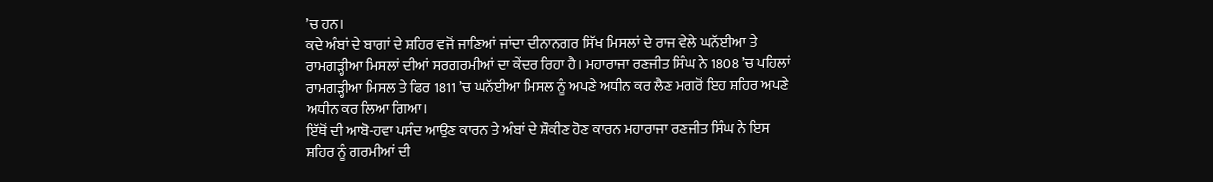’ਚ ਹਨ।
ਕਦੇ ਅੰਬਾਂ ਦੇ ਬਾਗਾਂ ਦੇ ਸ਼ਹਿਰ ਵਜੋਂ ਜਾਣਿਆਂ ਜਾਂਦਾ ਦੀਨਾਨਗਰ ਸਿੱਖ ਮਿਸਲਾਂ ਦੇ ਰਾਜ ਵੇਲੇ ਘਨੱਈਆ ਤੇ ਰਾਮਗੜ੍ਹੀਆ ਮਿਸਲਾਂ ਦੀਆਂ ਸਰਗਰਮੀਆਂ ਦਾ ਕੇਂਦਰ ਰਿਹਾ ਹੈ। ਮਹਾਰਾਜਾ ਰਣਜੀਤ ਸਿੰਘ ਨੇ 1808 ’ਚ ਪਹਿਲਾਂ ਰਾਮਗੜ੍ਹੀਆ ਮਿਸਲ ਤੇ ਫਿਰ 1811 ’ਚ ਘਨੱਈਆ ਮਿਸਲ ਨੂੰ ਅਪਣੇ ਅਧੀਨ ਕਰ ਲੈਣ ਮਗਰੋਂ ਇਹ ਸ਼ਹਿਰ ਅਪਣੇ ਅਧੀਨ ਕਰ ਲਿਆ ਗਿਆ।
ਇੱਥੋਂ ਦੀ ਆਬੋ-ਹਵਾ ਪਸੰਦ ਆਉਣ ਕਾਰਨ ਤੇ ਅੰਬਾਂ ਦੇ ਸ਼ੌਕੀਣ ਹੋਣ ਕਾਰਨ ਮਹਾਰਾਜਾ ਰਣਜੀਤ ਸਿੰਘ ਨੇ ਇਸ ਸ਼ਹਿਰ ਨੂੰ ਗਰਮੀਆਂ ਦੀ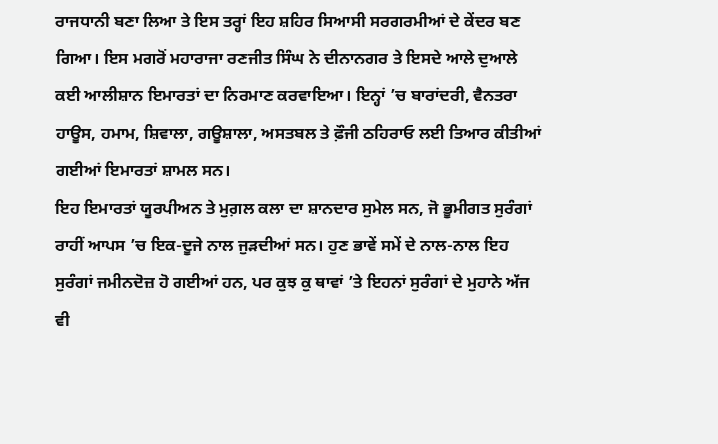ਰਾਜਧਾਨੀ ਬਣਾ ਲਿਆ ਤੇ ਇਸ ਤਰ੍ਹਾਂ ਇਹ ਸ਼ਹਿਰ ਸਿਆਸੀ ਸਰਗਰਮੀਆਂ ਦੇ ਕੇਂਦਰ ਬਣ ਗਿਆ। ਇਸ ਮਗਰੋਂ ਮਹਾਰਾਜਾ ਰਣਜੀਤ ਸਿੰਘ ਨੇ ਦੀਨਾਨਗਰ ਤੇ ਇਸਦੇ ਆਲੇ ਦੁਆਲੇ ਕਈ ਆਲੀਸ਼ਾਨ ਇਮਾਰਤਾਂ ਦਾ ਨਿਰਮਾਣ ਕਰਵਾਇਆ। ਇਨ੍ਹਾਂ ’ਚ ਬਾਰਾਂਦਰੀ, ਵੈਨਤਰਾ ਹਾਊਸ, ਹਮਾਮ, ਸ਼ਿਵਾਲਾ, ਗਊਸ਼ਾਲਾ, ਅਸਤਬਲ ਤੇ ਫ਼ੌਜੀ ਠਹਿਰਾਓ ਲਈ ਤਿਆਰ ਕੀਤੀਆਂ ਗਈਆਂ ਇਮਾਰਤਾਂ ਸ਼ਾਮਲ ਸਨ।
ਇਹ ਇਮਾਰਤਾਂ ਯੂਰਪੀਅਨ ਤੇ ਮੁਗ਼ਲ ਕਲਾ ਦਾ ਸ਼ਾਨਦਾਰ ਸੁਮੇਲ ਸਨ, ਜੋ ਭੂਮੀਗਤ ਸੁਰੰਗਾਂ ਰਾਹੀਂ ਆਪਸ ’ਚ ਇਕ-ਦੂਜੇ ਨਾਲ ਜੁੜਦੀਆਂ ਸਨ। ਹੁਣ ਭਾਵੇਂ ਸਮੇਂ ਦੇ ਨਾਲ-ਨਾਲ ਇਹ ਸੁਰੰਗਾਂ ਜਮੀਨਦੋਜ਼ ਹੋ ਗਈਆਂ ਹਨ, ਪਰ ਕੁਝ ਕੁ ਥਾਵਾਂ ’ਤੇ ਇਹਨਾਂ ਸੁਰੰਗਾਂ ਦੇ ਮੁਹਾਨੇ ਅੱਜ ਵੀ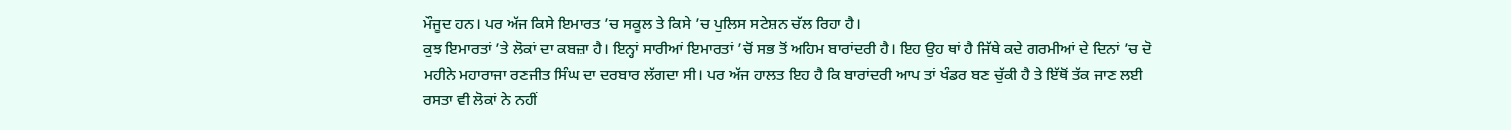ਮੌਜੂਦ ਹਨ। ਪਰ ਅੱਜ ਕਿਸੇ ਇਮਾਰਤ ’ਚ ਸਕੂਲ ਤੇ ਕਿਸੇ ’ਚ ਪੁਲਿਸ ਸਟੇਸ਼ਨ ਚੱਲ ਰਿਹਾ ਹੈ।
ਕੁਝ ਇਮਾਰਤਾਂ ’ਤੇ ਲੋਕਾਂ ਦਾ ਕਬਜ਼ਾ ਹੈ। ਇਨ੍ਹਾਂ ਸਾਰੀਆਂ ਇਮਾਰਤਾਂ ’ਚੋਂ ਸਭ ਤੋਂ ਅਹਿਮ ਬਾਰਾਂਦਰੀ ਹੈ। ਇਹ ਉਹ ਥਾਂ ਹੈ ਜਿੱਥੇ ਕਦੇ ਗਰਮੀਆਂ ਦੇ ਦਿਨਾਂ ’ਚ ਦੋ ਮਹੀਨੇ ਮਹਾਰਾਜਾ ਰਣਜੀਤ ਸਿੰਘ ਦਾ ਦਰਬਾਰ ਲੱਗਦਾ ਸੀ। ਪਰ ਅੱਜ ਹਾਲਤ ਇਹ ਹੈ ਕਿ ਬਾਰਾਂਦਰੀ ਆਪ ਤਾਂ ਖੰਡਰ ਬਣ ਚੁੱਕੀ ਹੈ ਤੇ ਇੱਥੋਂ ਤੱਕ ਜਾਣ ਲਈ ਰਸਤਾ ਵੀ ਲੋਕਾਂ ਨੇ ਨਹੀਂ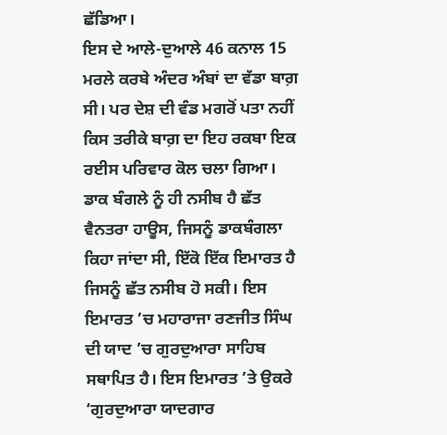ਛੱਡਿਆ।
ਇਸ ਦੇ ਆਲੇ-ਦੁਆਲੇ 46 ਕਨਾਲ 15 ਮਰਲੇ ਕਰਬੇ ਅੰਦਰ ਅੰਬਾਂ ਦਾ ਵੱਡਾ ਬਾਗ਼ ਸੀ। ਪਰ ਦੇਸ਼ ਦੀ ਵੰਡ ਮਗਰੋਂ ਪਤਾ ਨਹੀਂ ਕਿਸ ਤਰੀਕੇ ਬਾਗ਼ ਦਾ ਇਹ ਰਕਬਾ ਇਕ ਰਈਸ ਪਰਿਵਾਰ ਕੋਲ ਚਲਾ ਗਿਆ।
ਡਾਕ ਬੰਗਲੇ ਨੂੰ ਹੀ ਨਸੀਬ ਹੈ ਛੱਤ
ਵੈਨਤਰਾ ਹਾਊਸ, ਜਿਸਨੂੰ ਡਾਕਬੰਗਲਾ ਕਿਹਾ ਜਾਂਦਾ ਸੀ, ਇੱਕੋ ਇੱਕ ਇਮਾਰਤ ਹੈ ਜਿਸਨੂੰ ਛੱਤ ਨਸੀਬ ਹੋ ਸਕੀ। ਇਸ ਇਮਾਰਤ ’ਚ ਮਹਾਰਾਜਾ ਰਣਜੀਤ ਸਿੰਘ ਦੀ ਯਾਦ ’ਚ ਗੁਰਦੁਆਰਾ ਸਾਹਿਬ ਸਥਾਪਿਤ ਹੈ। ਇਸ ਇਮਾਰਤ ’ਤੇ ਉਕਰੇ ‘ਗੁਰਦੁਆਰਾ ਯਾਦਗਾਰ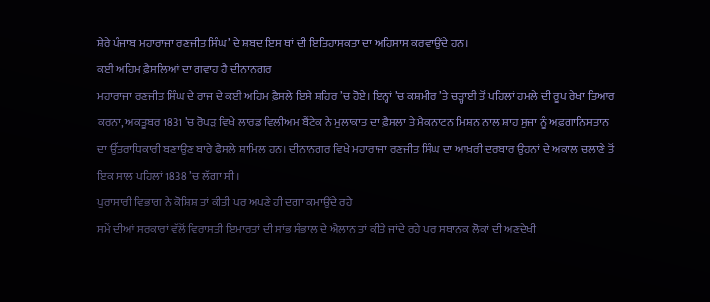ਸ਼ੇਰੇ ਪੰਜਾਬ ਮਹਾਰਾਜਾ ਰਣਜੀਤ ਸਿੰਘ’ ਦੇ ਸ਼ਬਦ ਇਸ ਥਾਂ ਦੀ ਇਤਿਹਾਸਕਤਾ ਦਾ ਅਹਿਸਾਸ ਕਰਵਾਉਂਦੇ ਹਨ।
ਕਈ ਅਹਿਮ ਫ਼ੈਸਲਿਆਂ ਦਾ ਗਵਾਹ ਹੈ ਦੀਨਾਨਗਰ
ਮਹਾਰਾਜਾ ਰਣਜੀਤ ਸਿੰਘ ਦੇ ਰਾਜ ਦੇ ਕਈ ਅਹਿਮ ਫ਼ੈਸਲੇ ਇਸੇ ਸ਼ਹਿਰ ’ਚ ਹੋਏ। ਇਨ੍ਹਾਂ ’ਚ ਕਸ਼ਮੀਰ ’ਤੇ ਚੜ੍ਹਾਈ ਤੋਂ ਪਹਿਲਾਂ ਹਮਲੇ ਦੀ ਰੂਪ ਰੇਖਾ ਤਿਆਰ ਕਰਨਾ, ਅਕਤੂਬਰ 1831 ’ਚ ਰੋਪੜ ਵਿਖੇ ਲਾਰਡ ਵਿਲੀਅਮ ਬੈਂਟੇਕ ਨੇ ਮੁਲਾਕਾਤ ਦਾ ਫ਼ੈਸਲਾ ਤੇ ਮੈਕਨਾਟਨ ਮਿਸ਼ਨ ਨਾਲ ਸ਼ਾਹ ਸੁਜਾ ਨੂੰ ਅਫ਼ਗਾਨਿਸਤਾਨ ਦਾ ਉੱਤਰਾਧਿਕਾਰੀ ਬਣਾਉਣ ਬਾਰੇ ਫੈਸਲੇ ਸ਼ਾਮਿਲ ਹਨ। ਦੀਨਾਨਗਰ ਵਿਖੇ ਮਹਾਰਾਜਾ ਰਣਜੀਤ ਸਿੰਘ ਦਾ ਆਖ਼ਰੀ ਦਰਬਾਰ ਉਹਨਾਂ ਦੇ ਅਕਾਲ ਚਲਾਣੇ ਤੋਂ ਇਕ ਸਾਲ ਪਹਿਲਾਂ 1838 ’ਚ ਲੱਗਾ ਸੀ।
ਪੁਰਾਸਾਰੀ ਵਿਭਾਗ ਨੇ ਕੋਸ਼ਿਸ਼ ਤਾਂ ਕੀਤੀ ਪਰ ਅਪਣੇ ਹੀ ਦਗਾ ਕਮਾਉਂਦੇ ਰਹੇ
ਸਮੇਂ ਦੀਆਂ ਸਰਕਾਰਾਂ ਵੱਲੋਂ ਵਿਰਾਸਤੀ ਇਮਾਰਤਾਂ ਦੀ ਸਾਂਭ ਸੰਭਾਲ ਦੇ ਐਲਾਨ ਤਾਂ ਕੀਤੇ ਜਾਂਦੇ ਰਹੇ ਪਰ ਸਥਾਨਕ ਲੋਕਾਂ ਦੀ ਅਣਦੇਖੀ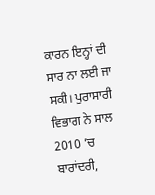ਕਾਰਨ ਇਨ੍ਹਾਂ ਦੀ ਸਾਰ ਨਾ ਲਈ ਜਾ ਸਕੀ। ਪੁਰਾਸਾਰੀ ਵਿਭਾਗ ਨੇ ਸਾਲ 2010 ’ਚ ਬਾਰਾਂਦਰੀ,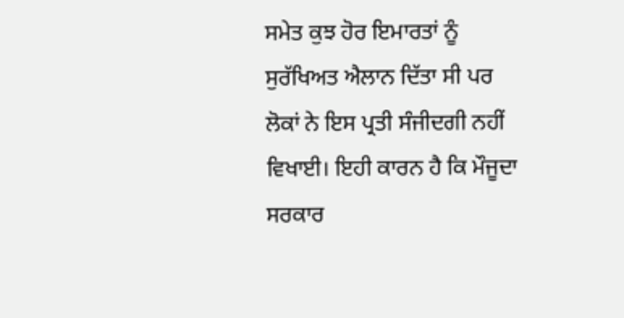ਸਮੇਤ ਕੁਝ ਹੋਰ ਇਮਾਰਤਾਂ ਨੂੰ ਸੁਰੱਖਿਅਤ ਐਲਾਨ ਦਿੱਤਾ ਸੀ ਪਰ ਲੋਕਾਂ ਨੇ ਇਸ ਪ੍ਰਤੀ ਸੰਜੀਦਗੀ ਨਹੀਂ ਵਿਖਾਈ। ਇਹੀ ਕਾਰਨ ਹੈ ਕਿ ਮੌਜੂਦਾ ਸਰਕਾਰ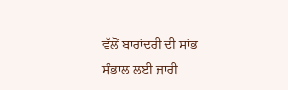ਵੱਲੋਂ ਬਾਰਾਂਦਰੀ ਦੀ ਸਾਂਭ ਸੰਭਾਲ ਲਈ ਜਾਰੀ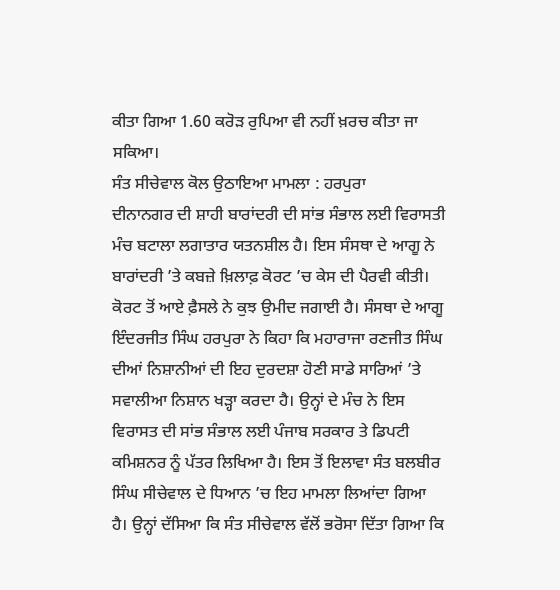ਕੀਤਾ ਗਿਆ 1.60 ਕਰੋੜ ਰੁਪਿਆ ਵੀ ਨਹੀਂ ਖ਼ਰਚ ਕੀਤਾ ਜਾ ਸਕਿਆ।
ਸੰਤ ਸੀਚੇਵਾਲ ਕੋਲ ਉਠਾਇਆ ਮਾਮਲਾ : ਹਰਪੁਰਾ
ਦੀਨਾਨਗਰ ਦੀ ਸ਼ਾਹੀ ਬਾਰਾਂਦਰੀ ਦੀ ਸਾਂਭ ਸੰਭਾਲ ਲਈ ਵਿਰਾਸਤੀ ਮੰਚ ਬਟਾਲਾ ਲਗਾਤਾਰ ਯਤਨਸ਼ੀਲ ਹੈ। ਇਸ ਸੰਸਥਾ ਦੇ ਆਗੂ ਨੇ ਬਾਰਾਂਦਰੀ ’ਤੇ ਕਬਜ਼ੇ ਖ਼ਿਲਾਫ਼ ਕੋਰਟ ’ਚ ਕੇਸ ਦੀ ਪੈਰਵੀ ਕੀਤੀ। ਕੋਰਟ ਤੋਂ ਆਏ ਫ਼ੈਸਲੇ ਨੇ ਕੁਝ ਉਮੀਦ ਜਗਾਈ ਹੈ। ਸੰਸਥਾ ਦੇ ਆਗੂ ਇੰਦਰਜੀਤ ਸਿੰਘ ਹਰਪੁਰਾ ਨੇ ਕਿਹਾ ਕਿ ਮਹਾਰਾਜਾ ਰਣਜੀਤ ਸਿੰਘ ਦੀਆਂ ਨਿਸ਼ਾਨੀਆਂ ਦੀ ਇਹ ਦੁਰਦਸ਼ਾ ਹੋਣੀ ਸਾਡੇ ਸਾਰਿਆਂ ’ਤੇ ਸਵਾਲੀਆ ਨਿਸ਼ਾਨ ਖੜ੍ਹਾ ਕਰਦਾ ਹੈ। ਉਨ੍ਹਾਂ ਦੇ ਮੰਚ ਨੇ ਇਸ ਵਿਰਾਸਤ ਦੀ ਸਾਂਭ ਸੰਭਾਲ ਲਈ ਪੰਜਾਬ ਸਰਕਾਰ ਤੇ ਡਿਪਟੀ ਕਮਿਸ਼ਨਰ ਨੂੰ ਪੱਤਰ ਲਿਖਿਆ ਹੈ। ਇਸ ਤੋਂ ਇਲਾਵਾ ਸੰਤ ਬਲਬੀਰ ਸਿੰਘ ਸੀਚੇਵਾਲ ਦੇ ਧਿਆਨ ’ਚ ਇਹ ਮਾਮਲਾ ਲਿਆਂਦਾ ਗਿਆ ਹੈ। ਉਨ੍ਹਾਂ ਦੱਸਿਆ ਕਿ ਸੰਤ ਸੀਚੇਵਾਲ ਵੱਲੋਂ ਭਰੋਸਾ ਦਿੱਤਾ ਗਿਆ ਕਿ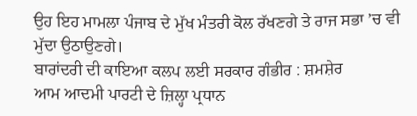ਉਹ ਇਹ ਮਾਮਲਾ ਪੰਜਾਬ ਦੇ ਮੁੱਖ ਮੰਤਰੀ ਕੋਲ ਰੱਖਣਗੇ ਤੇ ਰਾਜ ਸਭਾ ’ਚ ਵੀ ਮੁੱਦਾ ਉਠਾਉਣਗੇ।
ਬਾਰਾਂਦਰੀ ਦੀ ਕਾਇਆ ਕਲਪ ਲਈ ਸਰਕਾਰ ਗੰਭੀਰ : ਸ਼ਮਸ਼ੇਰ
ਆਮ ਆਦਮੀ ਪਾਰਟੀ ਦੇ ਜ਼ਿਲ੍ਹਾ ਪ੍ਰਧਾਨ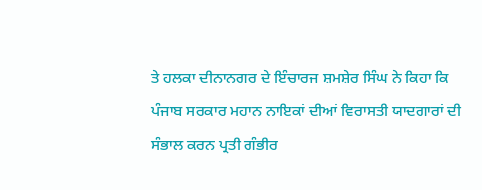ਤੇ ਹਲਕਾ ਦੀਨਾਨਗਰ ਦੇ ਇੰਚਾਰਜ ਸ਼ਮਸ਼ੇਰ ਸਿੰਘ ਨੇ ਕਿਹਾ ਕਿ ਪੰਜਾਬ ਸਰਕਾਰ ਮਹਾਨ ਨਾਇਕਾਂ ਦੀਆਂ ਵਿਰਾਸਤੀ ਯਾਦਗਾਰਾਂ ਦੀ ਸੰਭਾਲ ਕਰਨ ਪ੍ਰਤੀ ਗੰਭੀਰ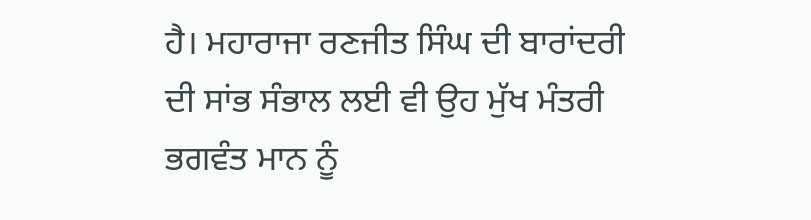ਹੈ। ਮਹਾਰਾਜਾ ਰਣਜੀਤ ਸਿੰਘ ਦੀ ਬਾਰਾਂਦਰੀ ਦੀ ਸਾਂਭ ਸੰਭਾਲ ਲਈ ਵੀ ਉਹ ਮੁੱਖ ਮੰਤਰੀ ਭਗਵੰਤ ਮਾਨ ਨੂੰ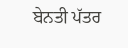ਬੇਨਤੀ ਪੱਤਰ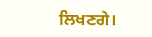ਲਿਖਣਗੇ।